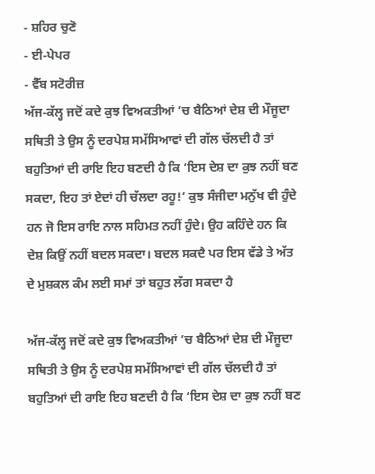- ਸ਼ਹਿਰ ਚੁਣੋ
- ਈ-ਪੇਪਰ
- ਵੈੱਬ ਸਟੋਰੀਜ਼
ਅੱਜ-ਕੱਲ੍ਹ ਜਦੋਂ ਕਦੇ ਕੁਝ ਵਿਅਕਤੀਆਂ ’ਚ ਬੈਠਿਆਂ ਦੇਸ਼ ਦੀ ਮੌਜੂਦਾ ਸਥਿਤੀ ਤੇ ਉਸ ਨੂੰ ਦਰਪੇਸ਼ ਸਮੱਸਿਆਵਾਂ ਦੀ ਗੱਲ ਚੱਲਦੀ ਹੈ ਤਾਂ ਬਹੁਤਿਆਂ ਦੀ ਰਾਇ ਇਹ ਬਣਦੀ ਹੈ ਕਿ ‘ਇਸ ਦੇਸ਼ ਦਾ ਕੁਝ ਨਹੀਂ ਬਣ ਸਕਦਾ, ਇਹ ਤਾਂ ਏਦਾਂ ਹੀ ਚੱਲਦਾ ਰਹੂ!’ ਕੁਝ ਸੰਜੀਦਾ ਮਨੁੱਖ ਵੀ ਹੁੰਦੇ ਹਨ ਜੋ ਇਸ ਰਾਇ ਨਾਲ ਸਹਿਮਤ ਨਹੀਂ ਹੁੰਦੇ। ਉਹ ਕਹਿੰਦੇ ਹਨ ਕਿ ਦੇਸ਼ ਕਿਉਂ ਨਹੀਂ ਬਦਲ ਸਕਦਾ। ਬਦਲ ਸਕਦੈ ਪਰ ਇਸ ਵੱਡੇ ਤੇ ਅੱਤ ਦੇ ਮੁਸ਼ਕਲ ਕੰਮ ਲਈ ਸਮਾਂ ਤਾਂ ਬਹੁਤ ਲੱਗ ਸਕਦਾ ਹੈ

ਅੱਜ-ਕੱਲ੍ਹ ਜਦੋਂ ਕਦੇ ਕੁਝ ਵਿਅਕਤੀਆਂ ’ਚ ਬੈਠਿਆਂ ਦੇਸ਼ ਦੀ ਮੌਜੂਦਾ ਸਥਿਤੀ ਤੇ ਉਸ ਨੂੰ ਦਰਪੇਸ਼ ਸਮੱਸਿਆਵਾਂ ਦੀ ਗੱਲ ਚੱਲਦੀ ਹੈ ਤਾਂ ਬਹੁਤਿਆਂ ਦੀ ਰਾਇ ਇਹ ਬਣਦੀ ਹੈ ਕਿ ‘ਇਸ ਦੇਸ਼ ਦਾ ਕੁਝ ਨਹੀਂ ਬਣ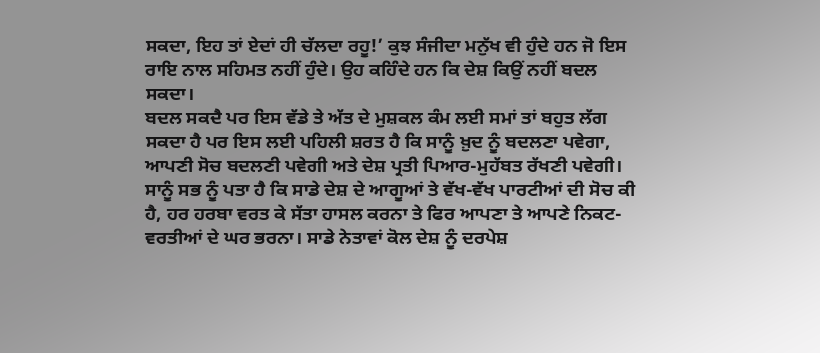ਸਕਦਾ, ਇਹ ਤਾਂ ਏਦਾਂ ਹੀ ਚੱਲਦਾ ਰਹੂ!’ ਕੁਝ ਸੰਜੀਦਾ ਮਨੁੱਖ ਵੀ ਹੁੰਦੇ ਹਨ ਜੋ ਇਸ ਰਾਇ ਨਾਲ ਸਹਿਮਤ ਨਹੀਂ ਹੁੰਦੇ। ਉਹ ਕਹਿੰਦੇ ਹਨ ਕਿ ਦੇਸ਼ ਕਿਉਂ ਨਹੀਂ ਬਦਲ ਸਕਦਾ।
ਬਦਲ ਸਕਦੈ ਪਰ ਇਸ ਵੱਡੇ ਤੇ ਅੱਤ ਦੇ ਮੁਸ਼ਕਲ ਕੰਮ ਲਈ ਸਮਾਂ ਤਾਂ ਬਹੁਤ ਲੱਗ ਸਕਦਾ ਹੈ ਪਰ ਇਸ ਲਈ ਪਹਿਲੀ ਸ਼ਰਤ ਹੈ ਕਿ ਸਾਨੂੰ ਖ਼ੁਦ ਨੂੰ ਬਦਲਣਾ ਪਵੇਗਾ, ਆਪਣੀ ਸੋਚ ਬਦਲਣੀ ਪਵੇਗੀ ਅਤੇ ਦੇਸ਼ ਪ੍ਰਤੀ ਪਿਆਰ-ਮੁਹੱਬਤ ਰੱਖਣੀ ਪਵੇਗੀ। ਸਾਨੂੰ ਸਭ ਨੂੰ ਪਤਾ ਹੈ ਕਿ ਸਾਡੇ ਦੇਸ਼ ਦੇ ਆਗੂਆਂ ਤੇ ਵੱਖ-ਵੱਖ ਪਾਰਟੀਆਂ ਦੀ ਸੋਚ ਕੀ ਹੈ, ਹਰ ਹਰਬਾ ਵਰਤ ਕੇ ਸੱਤਾ ਹਾਸਲ ਕਰਨਾ ਤੇ ਫਿਰ ਆਪਣਾ ਤੇ ਆਪਣੇ ਨਿਕਟ-ਵਰਤੀਆਂ ਦੇ ਘਰ ਭਰਨਾ। ਸਾਡੇ ਨੇਤਾਵਾਂ ਕੋਲ ਦੇਸ਼ ਨੂੰ ਦਰਪੇਸ਼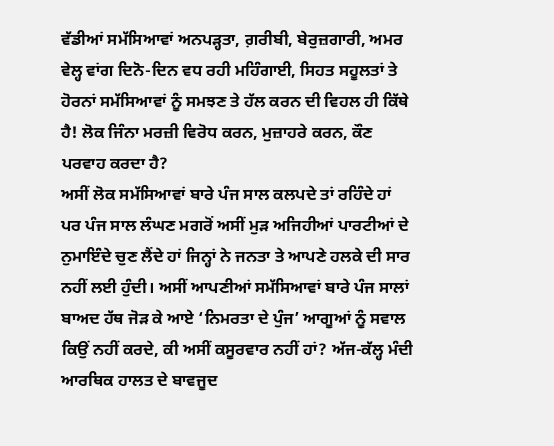ਵੱਡੀਆਂ ਸਮੱਸਿਆਵਾਂ ਅਨਪੜ੍ਹਤਾ, ਗ਼ਰੀਬੀ, ਬੇਰੁਜ਼ਗਾਰੀ, ਅਮਰ ਵੇਲ੍ਹ ਵਾਂਗ ਦਿਨੋ-ਦਿਨ ਵਧ ਰਹੀ ਮਹਿੰਗਾਈ, ਸਿਹਤ ਸਹੂਲਤਾਂ ਤੇ ਹੋਰਨਾਂ ਸਮੱਸਿਆਵਾਂ ਨੂੰ ਸਮਝਣ ਤੇ ਹੱਲ ਕਰਨ ਦੀ ਵਿਹਲ ਹੀ ਕਿੱਥੇ ਹੈ! ਲੋਕ ਜਿੰਨਾ ਮਰਜ਼ੀ ਵਿਰੋਧ ਕਰਨ, ਮੁਜ਼ਾਹਰੇ ਕਰਨ, ਕੌਣ ਪਰਵਾਹ ਕਰਦਾ ਹੈ?
ਅਸੀਂ ਲੋਕ ਸਮੱਸਿਆਵਾਂ ਬਾਰੇ ਪੰਜ ਸਾਲ ਕਲਪਦੇ ਤਾਂ ਰਹਿੰਦੇ ਹਾਂ ਪਰ ਪੰਜ ਸਾਲ ਲੰਘਣ ਮਗਰੋਂ ਅਸੀਂ ਮੁੜ ਅਜਿਹੀਆਂ ਪਾਰਟੀਆਂ ਦੇ ਨੁਮਾਇੰਦੇ ਚੁਣ ਲੈਂਦੇ ਹਾਂ ਜਿਨ੍ਹਾਂ ਨੇ ਜਨਤਾ ਤੇ ਆਪਣੇ ਹਲਕੇ ਦੀ ਸਾਰ ਨਹੀਂ ਲਈ ਹੁੰਦੀ। ਅਸੀਂ ਆਪਣੀਆਂ ਸਮੱਸਿਆਵਾਂ ਬਾਰੇ ਪੰਜ ਸਾਲਾਂ ਬਾਅਦ ਹੱਥ ਜੋੜ ਕੇ ਆਏ ‘ਨਿਮਰਤਾ ਦੇ ਪੁੰਜ’ ਆਗੂਆਂ ਨੂੰ ਸਵਾਲ ਕਿਉਂ ਨਹੀਂ ਕਰਦੇ, ਕੀ ਅਸੀਂ ਕਸੂਰਵਾਰ ਨਹੀਂ ਹਾਂ? ਅੱਜ-ਕੱਲ੍ਹ ਮੰਦੀ ਆਰਥਿਕ ਹਾਲਤ ਦੇ ਬਾਵਜੂਦ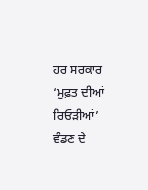ਹਰ ਸਰਕਾਰ ‘ਮੁਫ਼ਤ ਦੀਆਂ ਰਿਓੜੀਆਂ’ ਵੰਡਣ ਦੇ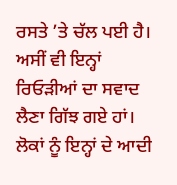ਰਸਤੇ ’ਤੇ ਚੱਲ ਪਈ ਹੈ। ਅਸੀਂ ਵੀ ਇਨ੍ਹਾਂ ਰਿਓੜੀਆਂ ਦਾ ਸਵਾਦ ਲੈਣਾ ਗਿੱਝ ਗਏ ਹਾਂ। ਲੋਕਾਂ ਨੂੰ ਇਨ੍ਹਾਂ ਦੇ ਆਦੀ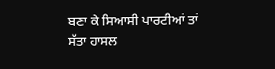ਬਣਾ ਕੇ ਸਿਆਸੀ ਪਾਰਟੀਆਂ ਤਾਂ ਸੱਤਾ ਹਾਸਲ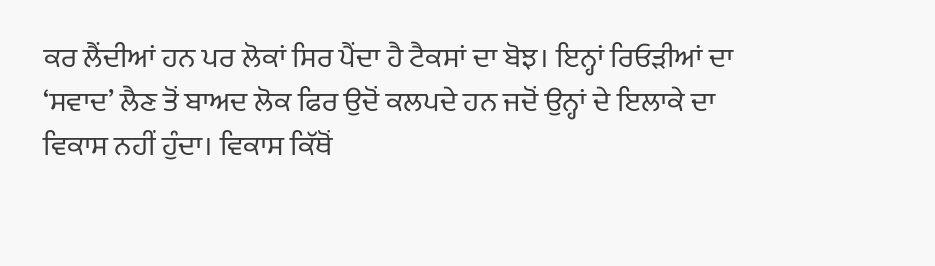ਕਰ ਲੈਂਦੀਆਂ ਹਨ ਪਰ ਲੋਕਾਂ ਸਿਰ ਪੈਂਦਾ ਹੈ ਟੈਕਸਾਂ ਦਾ ਬੋਝ। ਇਨ੍ਹਾਂ ਰਿਓੜੀਆਂ ਦਾ ‘ਸਵਾਦ’ ਲੈਣ ਤੋਂ ਬਾਅਦ ਲੋਕ ਫਿਰ ਉਦੋਂ ਕਲਪਦੇ ਹਨ ਜਦੋਂ ਉਨ੍ਹਾਂ ਦੇ ਇਲਾਕੇ ਦਾ ਵਿਕਾਸ ਨਹੀਂ ਹੁੰਦਾ। ਵਿਕਾਸ ਕਿੱਥੋਂ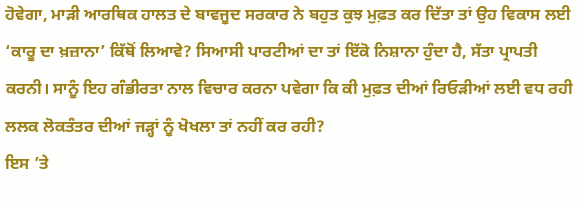ਹੋਵੇਗਾ, ਮਾੜੀ ਆਰਥਿਕ ਹਾਲਤ ਦੇ ਬਾਵਜੂਦ ਸਰਕਾਰ ਨੇ ਬਹੁਤ ਕੁਝ ਮੁਫ਼ਤ ਕਰ ਦਿੱਤਾ ਤਾਂ ਉਹ ਵਿਕਾਸ ਲਈ ‘ਕਾਰੂ ਦਾ ਖ਼ਜ਼ਾਨਾ’ ਕਿੱਥੋਂ ਲਿਆਵੇ? ਸਿਆਸੀ ਪਾਰਟੀਆਂ ਦਾ ਤਾਂ ਇੱਕੋ ਨਿਸ਼ਾਨਾ ਹੁੰਦਾ ਹੈ, ਸੱਤਾ ਪ੍ਰਾਪਤੀ ਕਰਨੀ। ਸਾਨੂੰ ਇਹ ਗੰਭੀਰਤਾ ਨਾਲ ਵਿਚਾਰ ਕਰਨਾ ਪਵੇਗਾ ਕਿ ਕੀ ਮੁਫ਼ਤ ਦੀਆਂ ਰਿਓੜੀਆਂ ਲਈ ਵਧ ਰਹੀ ਲਲਕ ਲੋਕਤੰਤਰ ਦੀਆਂ ਜੜ੍ਹਾਂ ਨੂੰ ਖੋਖਲਾ ਤਾਂ ਨਹੀਂ ਕਰ ਰਹੀ?
ਇਸ ’ਤੇ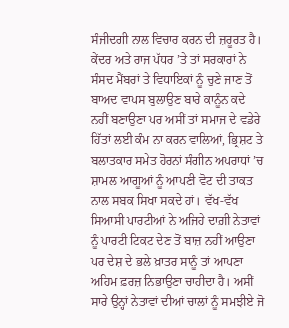ਸੰਜੀਦਗੀ ਨਾਲ ਵਿਚਾਰ ਕਰਨ ਦੀ ਜ਼ਰੂਰਤ ਹੈ। ਕੇਂਦਰ ਅਤੇ ਰਾਜ ਪੱਧਰ ’ਤੇ ਤਾਂ ਸਰਕਾਰਾਂ ਨੇ ਸੰਸਦ ਮੈਂਬਰਾਂ ਤੇ ਵਿਧਾਇਕਾਂ ਨੂੰ ਚੁਣੇ ਜਾਣ ਤੋਂ ਬਾਅਦ ਵਾਪਸ ਬੁਲਾਉਣ ਬਾਰੇ ਕਾਨੂੰਨ ਕਦੇ ਨਹੀਂ ਬਣਾਉਣਾ ਪਰ ਅਸੀਂ ਤਾਂ ਸਮਾਜ ਦੇ ਵਡੇਰੇ ਹਿੱਤਾਂ ਲਈ ਕੰਮ ਨਾ ਕਰਨ ਵਾਲਿਆਂ, ਭ੍ਰਿਸ਼ਟ ਤੇ ਬਲਾਤਕਾਰ ਸਮੇਤ ਹੋਰਨਾਂ ਸੰਗੀਨ ਅਪਰਾਧਾਂ ’ਚ ਸ਼ਾਮਲ ਆਗੂਆਂ ਨੂੰ ਆਪਣੀ ਵੋਟ ਦੀ ਤਾਕਤ ਨਾਲ ਸਬਕ ਸਿਖਾ ਸਕਦੇ ਹਾਂ। ਵੱਖ-ਵੱਖ ਸਿਆਸੀ ਪਾਰਟੀਆਂ ਨੇ ਅਜਿਹੇ ਦਾਗ਼ੀ ਨੇਤਾਵਾਂ ਨੂੰ ਪਾਰਟੀ ਟਿਕਟ ਦੇਣ ਤੋਂ ਬਾਜ਼ ਨਹੀਂ ਆਉਣਾ ਪਰ ਦੇਸ਼ ਦੇ ਭਲੇ ਖ਼ਾਤਰ ਸਾਨੂੰ ਤਾਂ ਆਪਣਾ ਅਹਿਮ ਫ਼ਰਜ਼ ਨਿਭਾਉਣਾ ਚਾਹੀਦਾ ਹੈ। ਅਸੀਂ ਸਾਰੇ ਉਨ੍ਹਾਂ ਨੇਤਾਵਾਂ ਦੀਆਂ ਚਾਲਾਂ ਨੂੰ ਸਮਝੀਏ ਜੋ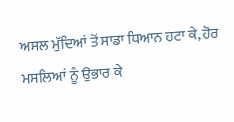ਅਸਲ ਮੁੱਦਿਆਂ ਤੋਂ ਸਾਡਾ ਧਿਆਨ ਹਟਾ ਕੇ, ਹੋਰ ਮਸਲਿਆਂ ਨੂੰ ਉਭਾਰ ਕੇ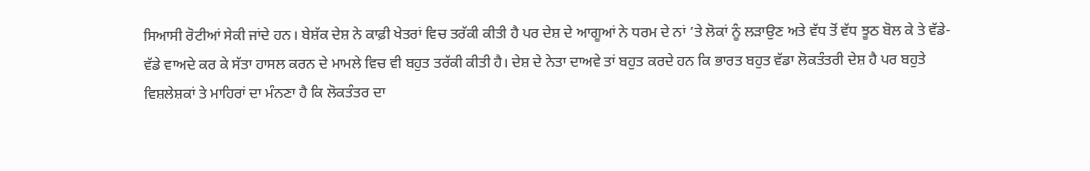ਸਿਆਸੀ ਰੋਟੀਆਂ ਸੇਕੀ ਜਾਂਦੇ ਹਨ। ਬੇਸ਼ੱਕ ਦੇਸ਼ ਨੇ ਕਾਫ਼ੀ ਖੇਤਰਾਂ ਵਿਚ ਤਰੱਕੀ ਕੀਤੀ ਹੈ ਪਰ ਦੇਸ਼ ਦੇ ਆਗੂਆਂ ਨੇ ਧਰਮ ਦੇ ਨਾਂ ’ਤੇ ਲੋਕਾਂ ਨੂੰ ਲੜਾਉਣ ਅਤੇ ਵੱਧ ਤੋਂ ਵੱਧ ਝੂਠ ਬੋਲ ਕੇ ਤੇ ਵੱਡੇ-ਵੱਡੇ ਵਾਅਦੇ ਕਰ ਕੇ ਸੱਤਾ ਹਾਸਲ ਕਰਨ ਦੇ ਮਾਮਲੇ ਵਿਚ ਵੀ ਬਹੁਤ ਤਰੱਕੀ ਕੀਤੀ ਹੈ। ਦੇਸ਼ ਦੇ ਨੇਤਾ ਦਾਅਵੇ ਤਾਂ ਬਹੁਤ ਕਰਦੇ ਹਨ ਕਿ ਭਾਰਤ ਬਹੁਤ ਵੱਡਾ ਲੋਕਤੰਤਰੀ ਦੇਸ਼ ਹੈ ਪਰ ਬਹੁਤੇ ਵਿਸ਼ਲੇਸ਼ਕਾਂ ਤੇ ਮਾਹਿਰਾਂ ਦਾ ਮੰਨਣਾ ਹੈ ਕਿ ਲੋਕਤੰਤਰ ਦਾ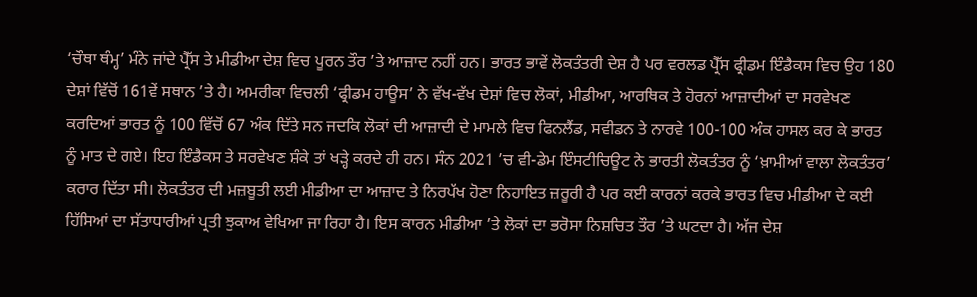‘ਚੌਥਾ ਥੰਮ੍ਹ’ ਮੰਨੇ ਜਾਂਦੇ ਪ੍ਰੈੱਸ ਤੇ ਮੀਡੀਆ ਦੇਸ਼ ਵਿਚ ਪੂਰਨ ਤੌਰ ’ਤੇ ਆਜ਼ਾਦ ਨਹੀਂ ਹਨ। ਭਾਰਤ ਭਾਵੇਂ ਲੋਕਤੰਤਰੀ ਦੇਸ਼ ਹੈ ਪਰ ਵਰਲਡ ਪ੍ਰੈੱਸ ਫ੍ਰੀਡਮ ਇੰਡੈਕਸ ਵਿਚ ਉਹ 180 ਦੇਸ਼ਾਂ ਵਿੱਚੋਂ 161ਵੇਂ ਸਥਾਨ ’ਤੇ ਹੈ। ਅਮਰੀਕਾ ਵਿਚਲੀ ‘ਫ੍ਰੀਡਮ ਹਾਊਸ’ ਨੇ ਵੱਖ-ਵੱਖ ਦੇਸ਼ਾਂ ਵਿਚ ਲੋਕਾਂ, ਮੀਡੀਆ, ਆਰਥਿਕ ਤੇ ਹੋਰਨਾਂ ਆਜ਼ਾਦੀਆਂ ਦਾ ਸਰਵੇਖਣ ਕਰਦਿਆਂ ਭਾਰਤ ਨੂੰ 100 ਵਿੱਚੋਂ 67 ਅੰਕ ਦਿੱਤੇ ਸਨ ਜਦਕਿ ਲੋਕਾਂ ਦੀ ਆਜ਼ਾਦੀ ਦੇ ਮਾਮਲੇ ਵਿਚ ਫਿਨਲੈਂਡ, ਸਵੀਡਨ ਤੇ ਨਾਰਵੇ 100-100 ਅੰਕ ਹਾਸਲ ਕਰ ਕੇ ਭਾਰਤ ਨੂੰ ਮਾਤ ਦੇ ਗਏ। ਇਹ ਇੰਡੈਕਸ ਤੇ ਸਰਵੇਖਣ ਸ਼ੰਕੇ ਤਾਂ ਖੜ੍ਹੇ ਕਰਦੇ ਹੀ ਹਨ। ਸੰਨ 2021 ’ਚ ਵੀ-ਡੇਮ ਇੰਸਟੀਚਿਊਟ ਨੇ ਭਾਰਤੀ ਲੋਕਤੰਤਰ ਨੂੰ ‘ਖ਼ਾਮੀਆਂ ਵਾਲਾ ਲੋਕਤੰਤਰ’ ਕਰਾਰ ਦਿੱਤਾ ਸੀ। ਲੋਕਤੰਤਰ ਦੀ ਮਜ਼ਬੂਤੀ ਲਈ ਮੀਡੀਆ ਦਾ ਆਜ਼ਾਦ ਤੇ ਨਿਰਪੱਖ ਹੋਣਾ ਨਿਹਾਇਤ ਜ਼ਰੂਰੀ ਹੈ ਪਰ ਕਈ ਕਾਰਨਾਂ ਕਰਕੇ ਭਾਰਤ ਵਿਚ ਮੀਡੀਆ ਦੇ ਕਈ ਹਿੱਸਿਆਂ ਦਾ ਸੱਤਾਧਾਰੀਆਂ ਪ੍ਰਤੀ ਝੁਕਾਅ ਵੇਖਿਆ ਜਾ ਰਿਹਾ ਹੈ। ਇਸ ਕਾਰਨ ਮੀਡੀਆ ’ਤੇ ਲੋਕਾਂ ਦਾ ਭਰੋਸਾ ਨਿਸ਼ਚਿਤ ਤੌਰ ’ਤੇ ਘਟਦਾ ਹੈ। ਅੱਜ ਦੇਸ਼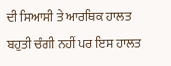ਦੀ ਸਿਆਸੀ ਤੇ ਆਰਥਿਕ ਹਾਲਤ ਬਹੁਤੀ ਚੰਗੀ ਨਹੀਂ ਪਰ ਇਸ ਹਾਲਤ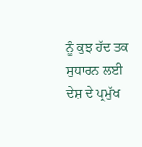ਨੂੰ ਕੁਝ ਹੱਦ ਤਕ ਸੁਧਾਰਨ ਲਈ ਦੇਸ਼ ਦੇ ਪ੍ਰਮੁੱਖ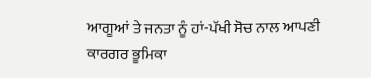ਆਗੂਆਂ ਤੇ ਜਨਤਾ ਨੂੰ ਹਾਂ-ਪੱਖੀ ਸੋਚ ਨਾਲ ਆਪਣੀ ਕਾਰਗਰ ਭੂਮਿਕਾ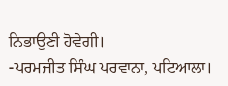ਨਿਭਾਉਣੀ ਹੋਵੇਗੀ।
-ਪਰਮਜੀਤ ਸਿੰਘ ਪਰਵਾਨਾ, ਪਟਿਆਲਾ।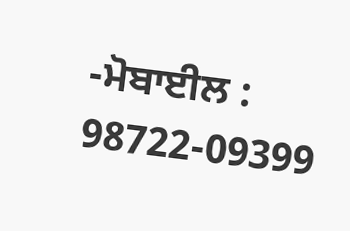-ਮੋਬਾਈਲ : 98722-09399